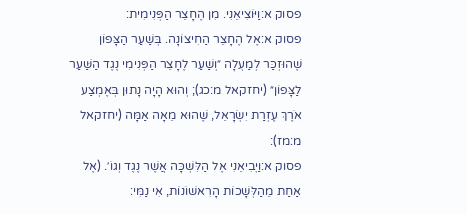פסוק א:וַיּוֹצִיאֵנִי. מִן הֶחָצֵר הַפְּנִימִית:
פסוק א:אֶל הֶחָצֵר הַחִיצוֹנָה. בְּשַׁעַר הַצָּפוֹן שֶׁהוּזְכַּר לְמַעְלָה ״וְשַׁעַר לֶחָצֵר הַפְּנִימִי נֶגֶד הַשַּׁעַר לַצָּפוֹן״ (יחזקאל מ:כג); וְהוּא הָיָה נָתוּן בְּאֶמְצַע אֹרֶךְ עֶזְרַת יִשְׂרָאֵל, שֶׁהוּא מֵאָה אַמָּה (יחזקאל מ:מז):
פסוק א:וַיְבִיאֵנִי אֶל הַלִּשְׁכָּה אֲשֶׁר נֶגֶד וְגוֹ׳. (אֶל אַחַת מֵהַלְּשָׁכוֹת הָרִאשׁוֹנוֹת, אִי נַמִּי: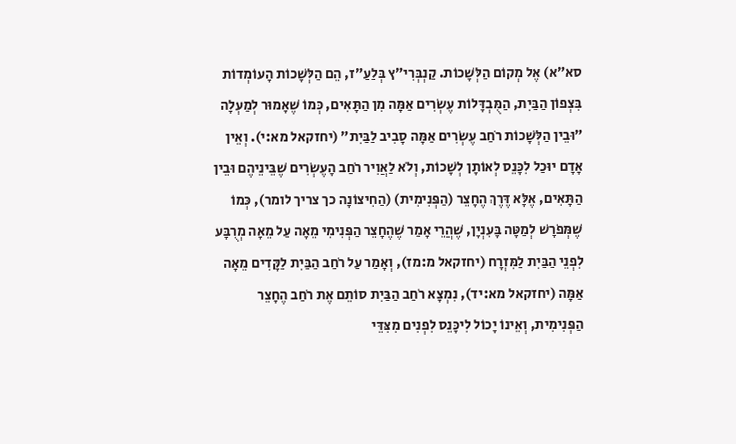סא״א) אֶל מְקוֹם הַלְּשָׁכוֹת. קַנְבְּרִי״ץ בְּלַעַ״ז, הֵם הַלְּשָׁכוֹת הָעוֹמְדוֹת בִּצְפוֹן הַבַּיִת, הַמֻּבְדָּלוֹת עֶשְׂרִים אַמָּה מִן הַתָּאִים, כְּמוֹ שֶׁאָמוּר לְמַעְלָה ״וּבֵין הַלְּשָׁכוֹת רֹחַב עֶשְׂרִים אַמָּה סָבִיב לַבַּיִת״ (יחזקאל מא:י). וְאֵין אָדָם יוּכַל לִכָּנֵס לְאוֹתָן לְשָׁכוֹת, וְלֹא לַאֲוִיר רֹחַב הָעֶשְׂרִים שֶׁבֵּינֵיהֶם וּבֵין הַתָּאִים, אֶלָּא דֶּרֶךְ הֶחָצֵר (הַפְּנִימִית) (הַחִיצוֹנָה כך צריך לומר), כְּמוֹ שֶׁמְּפֹרָשׁ לְמַטָּה בָּעִנְיָן, שֶׁהֲרֵי אָמַר שֶׁהֶחָצֵר הַפְּנִימִי מֵאָה עַל מֵאָה מְרֻבָּע לִפְנֵי הַבַּיִת לַמִּזְרָח (יחזקאל מ:מז), וְאָמַר עַל רֹחַב הַבַּיִת לַקָּדִים מֵאָה אַמָּה (יחזקאל מא:יד), נִמְצָא רֹחַב הַבַּיִת סוֹתֵם אֶת רֹחַב הֶחָצֵר הַפְּנִימִית, וְאֵינוֹ יָכוֹל לִיכָּנֵס לִפְנִים מִצִּדֵּי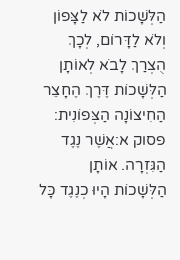הַלְּשָׁכוֹת לֹא לַצָּפוֹן וְלֹא לַדָּרוֹם, לְכָךְ הֻצְרַךְ לָבֹא לְאוֹתָן הַלְּשָׁכוֹת דֶּרֶךְ הֶחָצֵר הַחִיצוֹנָה הַצְּפוֹנִית:
פסוק א:אֲשֶׁר נֶגֶד הַגִּזְרָה. אוֹתָן הַלְּשָׁכוֹת הָיוּ כְנֶגֶד כָּל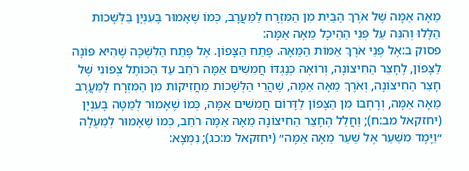מֵאָה אַמָּה שֶׁל אֹרֶךְ הַבַּיִת מִן הַמִּזְרָח לַמַּעֲרָב, כְּמוֹ שֶׁאָמוּר בָּעִנְיָן בַּלְּשָׁכוֹת הַלָּלוּ וְהִנֵּה עַל פְּנֵי הַהֵיכָל מֵאָה אַמָּה:
פסוק ב:אֶל פְּנֵי אֹרֶךְ אַמּוֹת הַמֵּאָה. פֶּתַח הַצָּפוֹן. אֶל פֶּתַח הַלִּשְׁכָּה שֶׁהִיא פּוֹנָה לַצָּפוֹן, לֶחָצֵר הַחִיצוֹנָה, וְרוֹאֶה כְּנֶגְדּוֹ חֲמִשִּׁים אַמָּה רֹחַב עַד הַכּוֹתֶל צְפוֹנִי שֶׁל חָצֵר הַחִיצוֹנָה, וְאֹרֶךְ מֵאָה אַמָּה, שֶׁהֲרֵי הַלְּשָׁכוֹת מַחֲזִיקוֹת מִן הַמִּזְרָח לַמַּעֲרָב מֵאָה אַמָּה, וְרָחְבּוֹ מִן הַצָּפוֹן לַדָּרוֹם חֲמִשִּׁים אַמָּה, כְּמוֹ שֶׁאָמוּר לְמַטָּה בָּעִנְיָן (יחזקאל מב:ח); וַחֲלַל הֶחָצֵר הַחִיצוֹנָה מֵאָה אַמָּה רֹחַב, כְּמוֹ שֶׁאָמוּר לְמַעְלָה ״וַיָּמָד מִשַּׁעַר אֶל שַׁעַר מֵאָה אַמָּה״ (יחזקאל מ:כג); נִמְצָא: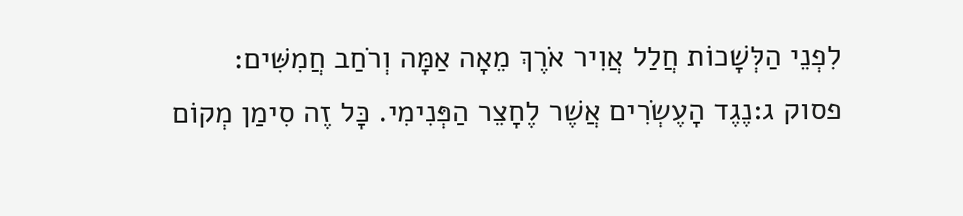לִפְנֵי הַלְּשָׁכוֹת חֲלַל אֲוִיר אֹרֶךְ מֵאָה אַמָּה וְרֹחַב חֲמִשִּׁים:
פסוק ג:נֶגֶד הָעֶשְׂרִים אֲשֶׁר לֶחָצֵר הַפְּנִימִי. כָּל זֶה סִימַן מְקוֹם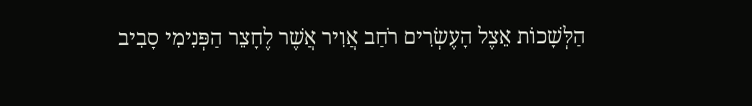הַלְּשָׁכוֹת אֵצֶל הָעֶשְׂרִים רֹחַב אֲוִיר אֲשֶׁר לֶחָצֵר הַפְּנִימִי סָבִיב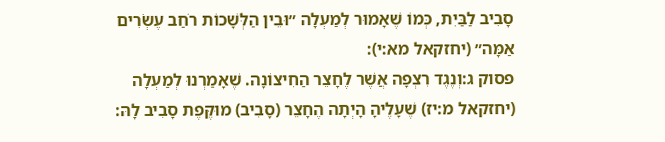סָבִיב לַבַּיִת, כְּמוֹ שֶׁאָמוּר לְמַעְלָה ״וּבֵין הַלְּשָׁכוֹת רֹחַב עֶשְׂרִים אַמָּה״ (יחזקאל מא:י):
פסוק ג:וְנֶגֶד רִצְפָה אֲשֶׁר לֶחָצֵר הַחִיצוֹנָה. שֶׁאָמַרְנוּ לְמַעְלָה (יחזקאל מ:יז) שֶׁעָלֶיהָ הָיְתָה הֶחָצֵר (סָבִיב) מוּקֶּפֶת סָבִיב לָהּ: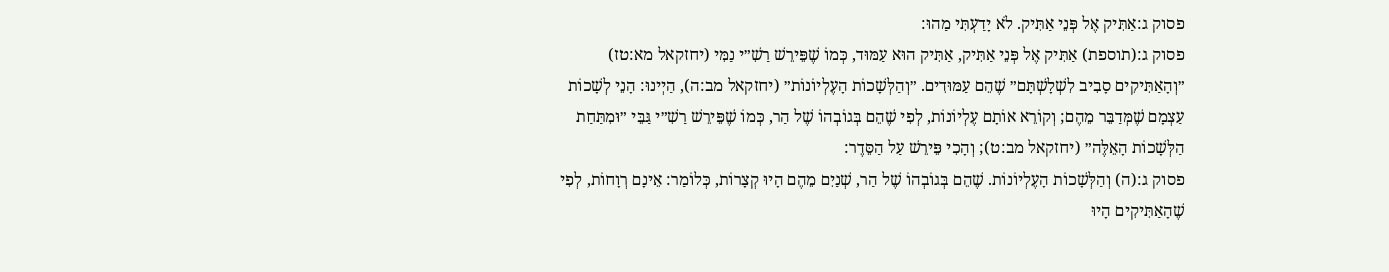פסוק ג:אַתִּיק אֶל פְּנֵי אַתִּיק. לֹא יָדַעְתִּי מַהוּ:
פסוק ג:(תוספת) אַתִּיק אֶל פְּנֵי אַתִּיק, אַתִּיק הוּא עַמּוּד, כְּמוֹ שֶׁפֵּירֵשׁ רַשִׁ״י נַמִּי (יחזקאל מא:טז) ״וְהָאַתִּיקִים סָבִיב לִשְׁלָשְׁתָּם״ שֶׁהֵם עַמּוּדִים. ״וְהַלְּשָׁכוֹת הָעֶלְיוֹנוֹת״ (יחזקאל מב:ה), הַיְינוּ: הָנֵי לְשָׁכוֹת עַצְמָם שֶׁמְּדַבֵּר מֵהֶם; וְקוֹרֵא אוֹתָם עֶלְיוֹנוֹת, לְפִי שֶׁהֵם בְּגוֹבְהוֹ שֶׁל הַר, כְּמוֹ שֶׁפֵּירֵשׁ רַשִׁ״י גַּבֵּי ״וּמִתַּחַת הַלְּשָׁכוֹת הָאֵלֶּה״ (יחזקאל מב:ט); וְהָכִי פֵּירֵשׁ עַל הַסֵּדֶר:
פסוק ג:(ה) וְהַלְּשָׁכוֹת הָעֶלְיוֹנוֹת. שֶׁהֵם בְּגוֹבְהוֹ שֶׁל הַר, שְׁנַיִם מֵהֶם הָיוּ קְצָרוֹת, כְּלוֹמַר: אֵינָם רְוָחוֹת, לְפִי שֶׁהָאַתִּיקִים הָיוּ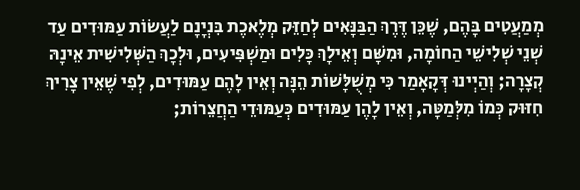מְמַעֲטִים בָּהֶם, שֶׁכֵּן דֶּרֶךְ הַבַּנָּאִים לְחַזֵּק מְלֶאכֶת בִּנְיָנָם לַעֲשׂוֹת עַמּוּדִים עַד שְׁנֵי שְׁלִישֵׁי הַחוֹמָה, וּמִשָּׁם וְאֵילָךְ כָּלִים וּמַשְׁפִּיעִים, וּלְכָךְ הַשְּׁלִישִׁית אֵינָהּ קְצָרָה; וְהַיְינוּ דְּקָאָמַר כִּי מְשֻׁלָּשׁוֹת הֵנָּה וְאֵין לָהֶם עַמּוּדִים, לְפִי שֶׁאֵין צָרִיךְ חִזּוּק כְּמוֹ מִלְּמַטָּה, וְאֵין לָהֶן עַמּוּדִים כְּעַמּוּדֵי הַחֲצֵרוֹת;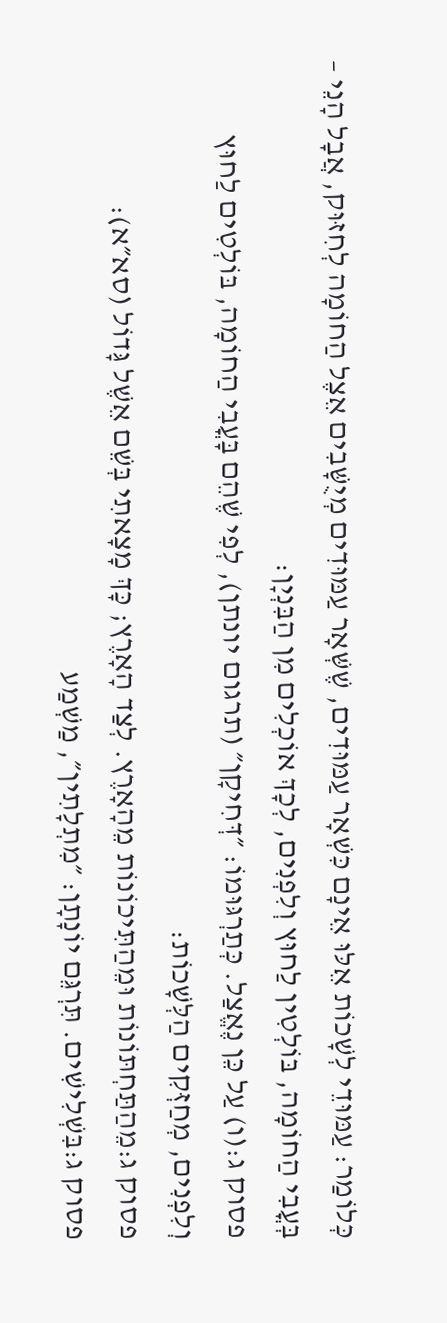כְּלוֹמַר: עַמּוּדֵי לְשָׁכוֹת אֵלּוּ אֵינָם כִּשְׁאָר עַמּוּדִים, שֶׁשְּׁאָר עַמּוּדִים מְיֻשָּׁבִים אֵצֶל הַחוֹמָה לְחִזּוּק, אֲבָל הָנֵי – בְּעֳבִי הַחוֹמָה, בּוֹלְטִין לַחוּץ וְלִפְנִים, לְכָךְ אוֹכְלִים מִן הַבִּנְיָן:
פסוק ג:(ו) עַל כֵּן נֶאֱצַל. כְּתַרְגּוּמוֹ: ״דְּחִיקָן״ (תרגום יונתן), לְפִי שֶׁהֵם בָּעֳבִי הַחוֹמָה, בּוֹלְטִים לַחוּץ וְלִפְנִים, מְחַזְּקִים הַלְּשָׁכוֹת:
פסוק ג:מֵהַתַּחְתּוֹנוֹת וּמֵהַתִּיכוֹנוֹת מֵהָאָרֶץ. לְצַד הָאָרֶץ; כָּךְ מָצָאתִי בְּשֵׁם אֵשֶׁל גָּדוֹל (סא״א):
פסוק ג:בִּשְׁלִישִׁים. תִּרְגֵּם יוֹנָתָן: ״מִתְלָתִין״, מַשְׁמַע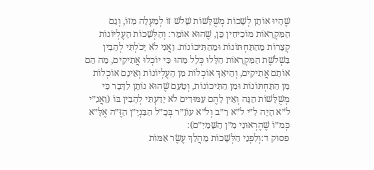שֶׁהָיוּ אוֹתָן לְשָׁכוֹת מְשֻׁלָּשׁוֹת שָׁלֹשׁ זוֹ לְמַעְלָה מִזּוֹ, וְגַם הַמִּקְרָאוֹת מוֹכִיחִין כֵּן, שֶׁהוּא אוֹמֵר: וְהַלְּשָׁכוֹת הָעֶלְיוֹנוֹת קְצָרוֹת מֵהַתַּחְתּוֹנוֹת וּמֵהַתִּיכוֹנוֹת. וַאֲנִי לֹא יָכֹלְתִּי לְהָבִין בִּשְׁלֹשֶׁת הַמִּקְרָאוֹת הַלָּלוּ כְּלָל מַהוּ כִּי יוֹכְלוּ אֲתִיקִים, מַה הֵם אוֹתָם אֲתִיקִים, וְהֵיאַךְ אוֹכְלוֹת מִן הָעֶלְיוֹנוֹת וְאֵינָם אוֹכְלוֹת מִן הַתַּחְתּוֹנוֹת וּמִן הַתִּיכוֹנוֹת, וְטַעַם שֶׁהוּא נוֹתֵן לַדָּבָר כִּי מְשֻׁלָּשׁוֹת הֵנָּה וְאֵין לָהֶם עַמּוּדִים לֹא יָדַעְתִּי לְהָבִין בּוֹ (וַאֲנִ״י לֹ״א הָיָה לִ״י לֹ״א רַ״ב וְלֹ״א עוֹזֵ״ר בְּכָ״ל הַבִּנְיָ״ן הַזֶּ״ה אֶלָּ״א כְּמ״וֹ שֶׁהֶרְאוּנִי מִ״ן הַשָּׁמַיִ״ם):
פסוק ד:וְלִפְנֵי הַלְּשָׁכוֹת מַהֲלַךְ עֶשֶׂר אַמּוֹת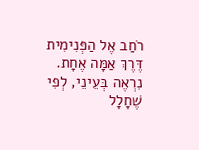רֹחַב אֶל הַפְּנִימִית דֶּרֶךְ אַמָּה אֶחָת. נִרְאֶה בְּעֵינֵי, לְפִי שֶׁחָלָל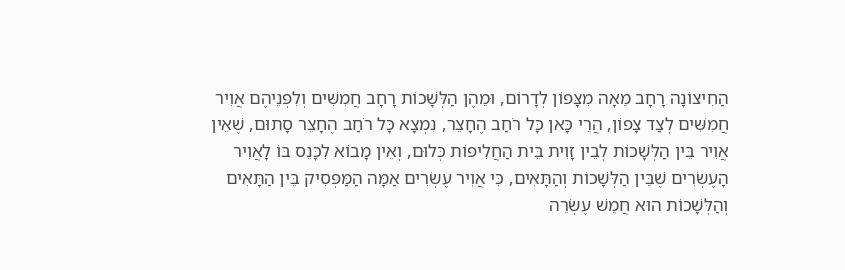הַחִיצוֹנָה רָחָב מֵאָה מִצָּפוֹן לְדָרוֹם, וּמֵהֶן הַלְּשָׁכוֹת רָחָב חֲמִשִּׁים וְלִפְנֵיהֶם אֲוִיר חֲמִשִּׁים לְצַד צָפוֹן, הֲרֵי כָּאן כָּל רֹחַב הֶחָצֵר, נִמְצָא כָּל רֹחַב הֶחָצֵר סָתוּם, שֶׁאֵין אֲוִיר בֵּין הַלְּשָׁכוֹת לְבֵין זָוִית בֵּית הַחֲלִיפוֹת כְּלוּם, וְאֵין מָבוֹא לִכָּנֵס בּוֹ לָאֲוִיר הָעֶשְׂרִים שֶׁבֵּין הַלְּשָׁכוֹת וְהַתָּאִים, כִּי אֲוִיר עֶשְׂרִים אַמָּה הַמַּפְסִיק בֵּין הַתָּאִים וְהַלְּשָׁכוֹת הוּא חֲמֵשׁ עֶשְׂרֵה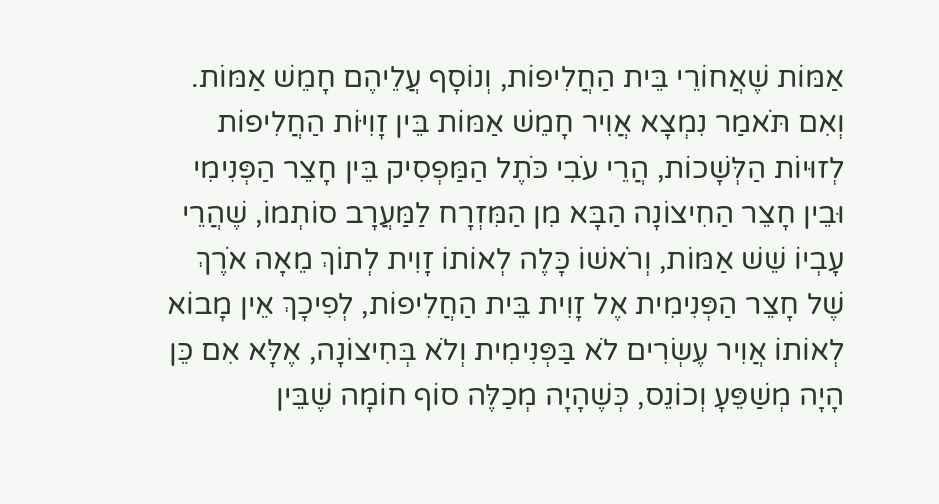אַמּוֹת שֶׁאֲחוֹרֵי בֵּית הַחֲלִיפוֹת, וְנוֹסָף עֲלֵיהֶם חָמֵשׁ אַמּוֹת. וְאִם תֹּאמַר נִמְצָא אֲוִיר חָמֵשׁ אַמּוֹת בֵּין זָוִיּוֹת הַחֲלִיפוֹת לְזוּיוֹת הַלְּשָׁכוֹת, הֲרֵי עֹבִי כֹּתֶל הַמַּפְסִיק בֵּין חָצֵר הַפְּנִימִי וּבֵין חָצֵר הַחִיצוֹנָה הַבָּא מִן הַמִּזְרָח לַמַּעֲרָב סוֹתְמוֹ, שֶׁהֲרֵי עָבְיוֹ שֵׁשׁ אַמּוֹת, וְרֹאשׁוֹ כָּלֶה לְאוֹתוֹ זָוִית לְתוֹךְ מֵאָה אֹרֶךְ שֶׁל חָצֵר הַפְּנִימִית אֶל זָוִית בֵּית הַחֲלִיפוֹת, לְפִיכָךְ אֵין מָבוֹא לְאוֹתוֹ אֲוִיר עֶשְׂרִים לֹא בַּפְּנִימִית וְלֹא בְּחִיצוֹנָה, אֶלָּא אִם כֵּן הָיָה מְשַׁפֵּעָ וְכוֹנֵס, כְּשֶׁהָיָה מְכַלֶּה סוֹף חוֹמָה שֶׁבֵּין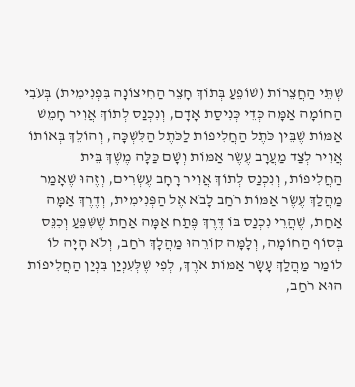שְׁתֵּי הַחֲצֵרוֹת (שׁוֹפֵעַ בְּתוֹךְ חָצֵר הַחִיצוֹנָה בִּפְנִימִית) בְּעֹבִי הַחוֹמָה אַמָּה כְּדֵי כְּנִיסַת אָדָם, וְנִכְנַס לְתוֹךְ אֲוִיר חָמֵשׁ אַמּוֹת שֶׁבֵּין כֹּתֶל הַחֲלִיפוֹת לַכֹּתֶל הַלִּשְׁכָּה, וְהוֹלֵךְ בְּאוֹתוֹ אֲוִיר לְצַד מַעֲרָב עֶשֶׂר אַמּוֹת וְשָׁם כַּלָּה מֶשֶׁךְ בֵּית הַחֲלִיפוֹת, וְנִכְנַס לְתוֹךְ אֲוִיר רָחָב עֶשְׂרִים, וְזֶהוּ שֶׁאָמַר מַהֲלַךְ עֶשֶׂר אַמּוֹת רֹחַב לָבֹא אֶל הַפְּנִימִית, וְדֶרֶךְ אַמָּה אַחַת, שֶׁהֲרֵי נִכְנַס בּוֹ דֶּרֶךְ פֶּתַח אַמָּה אַחַת שֶׁשִּׁפֵּעַ וְכִנֵּס בְּסוֹף הַחוֹמָה, וְלָמָּה קוֹרֵהוּ מַהֲלָךְ רֹחַב, וְלֹא הָיָה לוֹ לוֹמַר מַהֲלַךְ עָשָׂר אַמּוֹת אֹרֶךְ, לְפִי שֶׁלְּעִנְיַן בִּנְיַן הַחֲלִיפוֹת הוּא רֹחַב,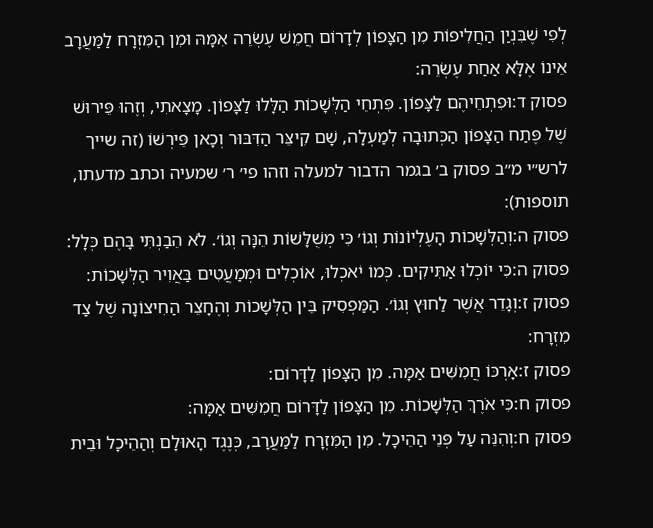לְפִי שֶׁבִּנְיַן הַחֲלִיפוֹת מִן הַצָּפוֹן לְדָרוֹם חֲמֵשׁ עֶשְׂרֵה אִמָּהּ וּמִן הַמִּזְרָח לַמַּעֲרָב אֵינוֹ אֶלָּא אַחַת עֶשְׂרֵה:
פסוק ד:וּפִתְחֵיהֶם לַצָּפוֹן. פִּתְחֵי הַלְּשָׁכוֹת הַלָּלוּ לַצָּפוֹן. מָצָאתִי, וְזֶהוּ פֵּירוּשׁ שֶׁל פֶּתַח הַצָּפוֹן הַכְּתוּבָה לְמַעְלָה, שָׁם קִיצֵּר הַדִּבּוּר וְכָאן פֵּירְשׁוֹ (זה שייך לרש״י מ״ב פסוק ב׳ בגמר הדבור למעלה וזהו פי׳ ר׳ שמעיה וכתב מדעתו, תוספות):
פסוק ה:וְהַלְּשָׁכוֹת הָעֶלְיוֹנוֹת וְגוֹ׳ כִּי מְשֻׁלָּשׁוֹת הֵנָּה וְגוֹ׳. לֹא הֵבַנְתִּי בָּהֶם כְּלָל:
פסוק ה:כִּי יוֹכְלוּ אַתִּיקִים. כְּמוֹ יֹאכְלוּ, אוֹכְלִים וּמְמַעֲטִים בַּאֲוִיר הַלְּשָׁכוֹת:
פסוק ז:וְגָדֵר אֲשֶׁר לַחוּץ וְגוֹ׳. הַמַּפְסִיק בֵּין הַלְּשָׁכוֹת וְהֶחָצֵר הַחִיצוֹנָה שֶׁל צַד מִזְרָח:
פסוק ז:אָרְכּוֹ חֲמִשִּׁים אַמָּה. מִן הַצָּפוֹן לַדָּרוֹם:
פסוק ח:כִּי אֹרֶךְ הַלְּשָׁכוֹת. מִן הַצָּפוֹן לַדָּרוֹם חֲמִשִּׁים אַמָּה:
פסוק ח:וְהִנֵּה עַל פְּנֵי הַהֵיכָל. מִן הַמִּזְרָח לַמַּעֲרָב, כְּנֶגֶד הָאוּלָם וְהַהֵיכָל וּבֵית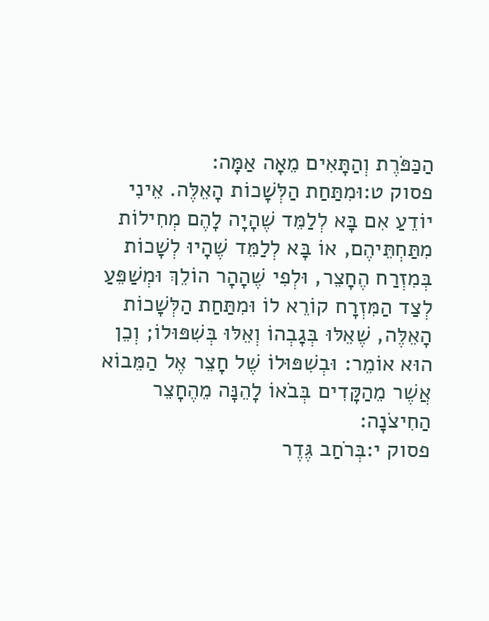הַכַּפֹּרֶת וְהַתָּאִים מֵאָה אַמָּה:
פסוק ט:וּמִתַּחַת הַלְּשָׁכוֹת הָאֵלֶּה. אֵינִי יוֹדֵעַ אִם בָּא לְלַמֵּד שֶׁהָיָה לָהֶם מְחִילוֹת מִתַּחְתֵּיהֶם, אוֹ בָּא לְלַמֵּד שֶׁהָיוּ לְשָׁכוֹת בְּמִזְרַח הֶחָצֵר, וּלְפִי שֶׁהָהָר הוֹלֵךְ וּמְשַׁפֵּעַ לְצַד הַמִּזְרָח קוֹרֵא לוֹ וּמִתַּחַת הַלְּשָׁכוֹת הָאֵלֶּה, שֶׁאֵלּוּ בְּגָבְהוֹ וְאֵלּוּ בְּשִׁפּוּלוֹ; וְכֵן הוּא אוֹמֵר: וּבְשִׁפּוּלוֹ שֶׁל חָצֵר אֶל הַמֵּבוֹא אֲשֶׁר מֵהַקָּדִים בְּבֹאוֹ לָהֵנָּה מֵהֶחָצֵר הַחִיצֹנָה:
פסוק י:בְּרֹחַב גֶּדֶר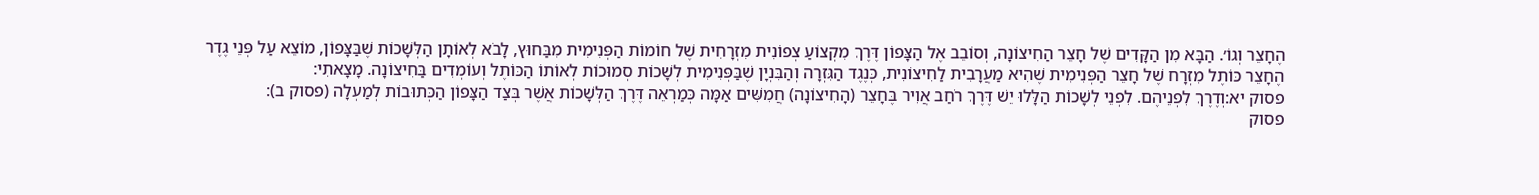הֶחָצֵר וְגוֹ׳. הַבָּא מִן הַקָּדִים שֶׁל חָצֵר הַחִיצוֹנָה, וְסוֹבֵב אֶל הַצָּפוֹן דֶּרֶךְ מִקְצוֹעַ צְפוֹנִית מִזְרָחִית שֶׁל חוֹמוֹת הַפְּנִימִית מִבַּחוּץ, לָבֹא לְאוֹתָן הַלְּשָׁכוֹת שֶׁבַּצָּפוֹן, מוֹצֵא עַל פְּנֵי גֶדֶר הֶחָצֵר כּוֹתֶל מִזְרָח שֶׁל חָצֵר הַפְּנִימִית שֶׁהִיא מַעֲרָבִית לַחִיצוֹנִית, כְּנֶגֶד הַגִּזְרָה וְהַבִּנְיָן שֶׁבַּפְּנִימִית לְשָׁכוֹת סְמוּכוֹת לְאוֹתוֹ הַכּוֹתֶל וְעוֹמְדִים בַּחִיצוֹנָה. מָצָאתִי:
פסוק יא:וְדֶרֶךְ לִפְנֵיהֶם. לִפְנֵי לְשָׁכוֹת הַלָּלוּ יֵשׁ דֶּרֶךְ רֹחַב אֲוִיר בֶּחָצֵר (הָחִיצוֹנָה) חֲמִשִּׁים אַמָּה כְּמַרְאֵה דֶּרֶךְ הַלְּשָׁכוֹת אֲשֶׁר בְּצַד הַצָּפוֹן הַכְּתוּבוֹת לְמַעְלָה (פסוק ב):
פסוק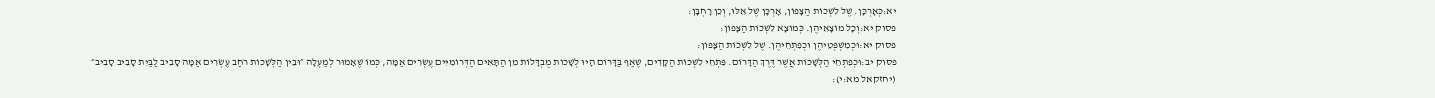יא:כְּאָרְכָּן. שֶׁל לִשְׁכוֹת הַצָּפוֹן, אָרְכָּן שֶׁל אֵלּוּ, וְכֵן רָחְבָּן:
פסוק יא:וְכָל מוֹצָאֵיהֶן. כְּמוֹצָא לִשְׁכוֹת הַצָּפוֹן:
פסוק יא:וּכְמִשְׁפְּטֵיהֶן וּכְפִתְחֵיהֶן. שֶׁל לִשְׁכוֹת הַצָּפוֹן:
פסוק יב:וּכְפִתְחֵי הַלְּשָׁכוֹת אֲשֶׁר דֶּרֶךְ הַדָּרוֹם. פִּתְחֵי לִשְׁכוֹת הַקָּדִים, שֶׁאַף בַּדָּרוֹם הָיוּ לְשָׁכוֹת מֻבְדָּלוֹת מִן הַתָּאִים הַדְּרוֹמִיִּים עֶשְׂרִים אַמָּה, כְּמוֹ שֶׁאָמוּר לְמַעְלָה ״וּבֵין הַלְּשָׁכוֹת רֹחַב עֶשְׂרִים אַמָּה סָבִיב לַבַּיִת סָבִיב סָבִיב״ (יחזקאל מא:י):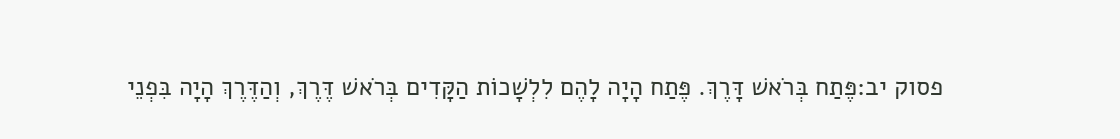פסוק יב:פֶּתַח בְּרֹאשׁ דָּרֶךְ. פֶּתַח הָיָה לָהֶם לִלְשָׁכוֹת הַקָּדִים בְּרֹאשׁ דֶּרֶךְ, וְהַדֶּרֶךְ הָיָה בִּפְנֵי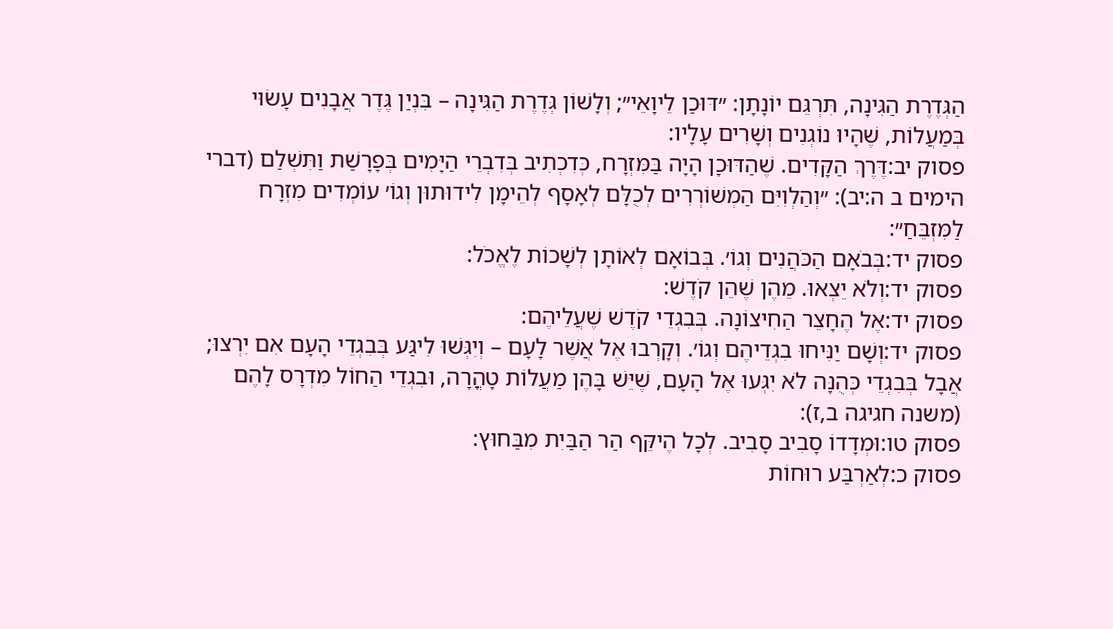הַגְּדֶרֶת הַגִּינָה, תִּרְגֵּם יוֹנָתָן: ״דּוּכַן לֵיוָאֵי״; וְלָשׁוֹן גְּדֶרֶת הַגִּינָה – בִּנְיַן גֶּדֶר אֲבָנִים עָשׂוּי בְּמַעֲלוֹת, שֶׁהָיוּ נוֹגְנִים וְשָׁרִים עָלָיו:
פסוק יב:דֶּרֶךְ הַקָּדִים. שֶׁהַדּוּכָן הָיָה בַּמִּזְרָח, כְּדִכְתִיב בְּדִבְרֵי הַיָּמִים בְּפָרָשַׁת וַתִּשְׁלַם (דברי הימים ב ה:יב): ״וְהַלְוִיִּם הַמְשׁוֹרְרִים לְכֻלָּם לְאָסָף לְהֵימָן לִידוּתוּן וְגוֹ׳ עוֹמְדִים מִזְרָח לַמִּזְבֵּחַ״:
פסוק יד:בְּבֹאָם הַכֹּהֲנִים וְגוֹ׳. בְּבוֹאָם לְאוֹתָן לְשָׁכוֹת לֶאֱכֹל:
פסוק יד:וְלֹא יֵצְאוּ. מֵהֶן שֶׁהֵן קֹדֶשׁ:
פסוק יד:אֶל הֶחָצֵר הַחִיצוֹנָה. בְּבִגְדֵי קֹדֶשׁ שֶׁעֲלֵיהֶם:
פסוק יד:וְשָׁם יַנִּיחוּ בִגְדֵיהֶם וְגוֹ׳. וְקָרְבוּ אֶל אֲשֶׁר לָעָם – וְיִגְּשׁוּ לִיגַּע בְּבִגְדֵי הָעָם אִם יִרְצוּ; אֲבָל בְּבִגְדֵי כְּהֻנָּה לֹא יִגְּעוּ אֶל הָעָם, שֶׁיֵּשׁ בָּהֶן מַעֲלוֹת טָהֳרָה, וּבִגְדֵי הַחוֹל מִדְרָס לָהֶם (משנה חגיגה ב,ז):
פסוק טו:וּמְדָדוֹ סָבִיב סָבִיב. לְכָל הֶיקֵּף הַר הַבַּיִת מִבַּחוּץ:
פסוק כ:לְאַרְבַּע רוּחוֹת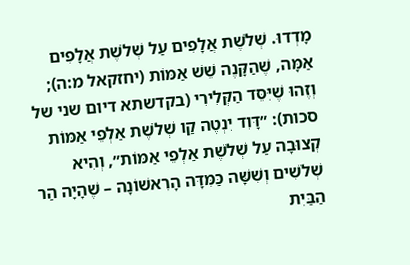מָדְדוּ. שְׁלֹשֶׁת אֲלָפִים עַל שְׁלֹשֶׁת אֲלָפִים אַמָּה, שֶׁהַקָּנֶה שֵׁשׁ אַמּוֹת (יחזקאל מ:ה); וְזֶהוּ שֶׁיִּסֵּד הַקְּלִירִי (בקדשתא דיום שני של סכות): ״דָּוִד יִנְטֶה קַו שְׁלֹשֶׁת אַלְפֵי אַמּוֹת קְצוּבָה עַל שְׁלֹשֶׁת אַלְפֵי אַמּוֹת״, וְהִיא שְׁלֹשִׁים וְשִׁשָּׁה כַּמִּדָּה הָרִאשׁוֹנָה – שֶׁהָיָה הַר הַבַּיִת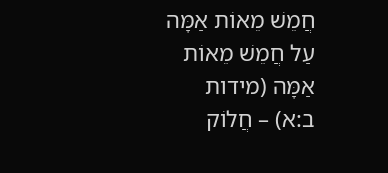חֲמֵשׁ מֵאוֹת אַמָּה עַל חֲמֵשׁ מֵאוֹת אַמָּה (מידות ב:א) – חֲלוֹק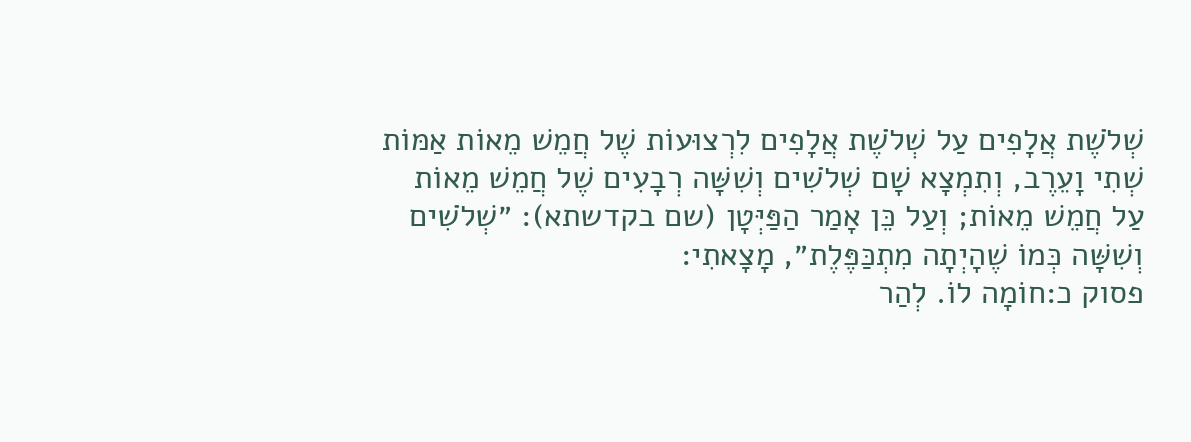שְׁלֹשֶׁת אֲלָפִים עַל שְׁלֹשֶׁת אֲלָפִים לִרְצוּעוֹת שֶׁל חֲמֵשׁ מֵאוֹת אַמּוֹת שְׁתִי וָעֵרֶב, וְתִמְצָא שָׁם שְׁלֹשִׁים וְשִׁשָּׁה רְבָעִים שֶׁל חֲמֵשׁ מֵאוֹת עַל חֲמֵשׁ מֵאוֹת; וְעַל כֵּן אָמַר הַפַּיְּטָן (שם בקדשתא): ״שְׁלֹשִׁים וְשִׁשָּׁה כְּמוֹ שֶׁהָיְתָה מִתְכַּפֶּלֶת״, מָצָאתִי:
פסוק כ:חוֹמָה לוֹ. לְהַר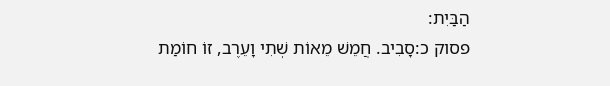הַבַּיִת:
פסוק כ:סָבִיב. חֲמֵשׁ מֵאוֹת שְׁתִי וָעֵרֶב, זוֹ חוֹמַת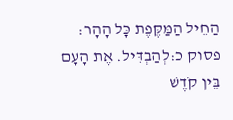הַחֵיל הַמַּקֶּפֶת כָּל הָהָר:
פסוק כ:לְהַבְדִּיל. אֶת הָעָם בֵּין קֹדֶשׁ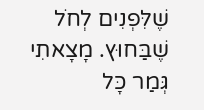שֶׁלִּפְנִים לְחֹל שֶׁבַּחוּץ. מָצָאתִי גְּמַר כָּל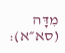מִדָּה (סא״א):